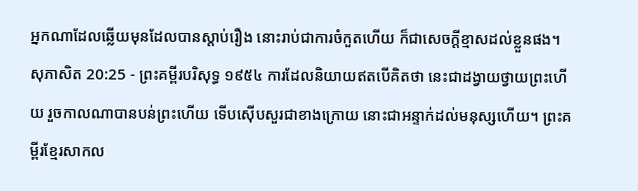អ្នកណាដែលឆ្លើយមុនដែលបានស្តាប់រឿង នោះរាប់ជាការចំកួតហើយ ក៏ជាសេចក្ដីខ្មាសដល់ខ្លួនផង។
សុភាសិត 20:25 - ព្រះគម្ពីរបរិសុទ្ធ ១៩៥៤ ការដែលនិយាយឥតបើគិតថា នេះជាដង្វាយថ្វាយព្រះហើយ រួចកាលណាបានបន់ព្រះហើយ ទើបស៊ើបសួរជាខាងក្រោយ នោះជាអន្ទាក់ដល់មនុស្សហើយ។ ព្រះគម្ពីរខ្មែរសាកល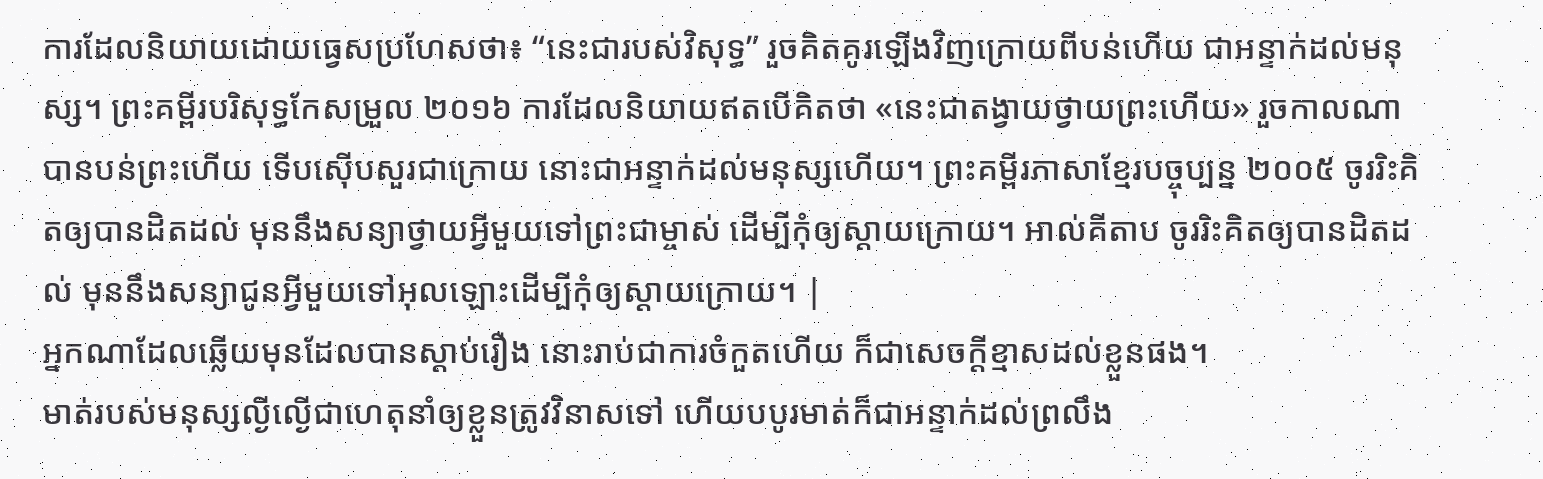ការដែលនិយាយដោយធ្វេសប្រហែសថា៖ “នេះជារបស់វិសុទ្ធ” រួចគិតគូរឡើងវិញក្រោយពីបន់ហើយ ជាអន្ទាក់ដល់មនុស្ស។ ព្រះគម្ពីរបរិសុទ្ធកែសម្រួល ២០១៦ ការដែលនិយាយឥតបើគិតថា «នេះជាតង្វាយថ្វាយព្រះហើយ» រួចកាលណាបានបន់ព្រះហើយ ទើបស៊ើបសួរជាក្រោយ នោះជាអន្ទាក់ដល់មនុស្សហើយ។ ព្រះគម្ពីរភាសាខ្មែរបច្ចុប្បន្ន ២០០៥ ចូររិះគិតឲ្យបានដិតដល់ មុននឹងសន្យាថ្វាយអ្វីមួយទៅព្រះជាម្ចាស់ ដើម្បីកុំឲ្យស្ដាយក្រោយ។ អាល់គីតាប ចូររិះគិតឲ្យបានដិតដល់ មុននឹងសន្យាជូនអ្វីមួយទៅអុលឡោះដើម្បីកុំឲ្យស្ដាយក្រោយ។ |
អ្នកណាដែលឆ្លើយមុនដែលបានស្តាប់រឿង នោះរាប់ជាការចំកួតហើយ ក៏ជាសេចក្ដីខ្មាសដល់ខ្លួនផង។
មាត់របស់មនុស្សល្ងីល្ងើជាហេតុនាំឲ្យខ្លួនត្រូវវិនាសទៅ ហើយបបូរមាត់ក៏ជាអន្ទាក់ដល់ព្រលឹង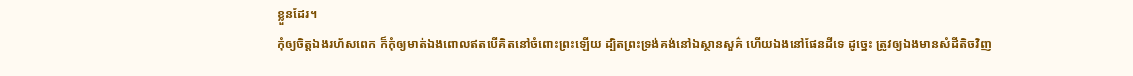ខ្លួនដែរ។
កុំឲ្យចិត្តឯងរហ័សពេក ក៏កុំឲ្យមាត់ឯងពោលឥតបើគិតនៅចំពោះព្រះឡើយ ដ្បិតព្រះទ្រង់គង់នៅឯស្ថានសួគ៌ ហើយឯងនៅផែនដីទេ ដូច្នេះ ត្រូវឲ្យឯងមានសំដីតិចវិញ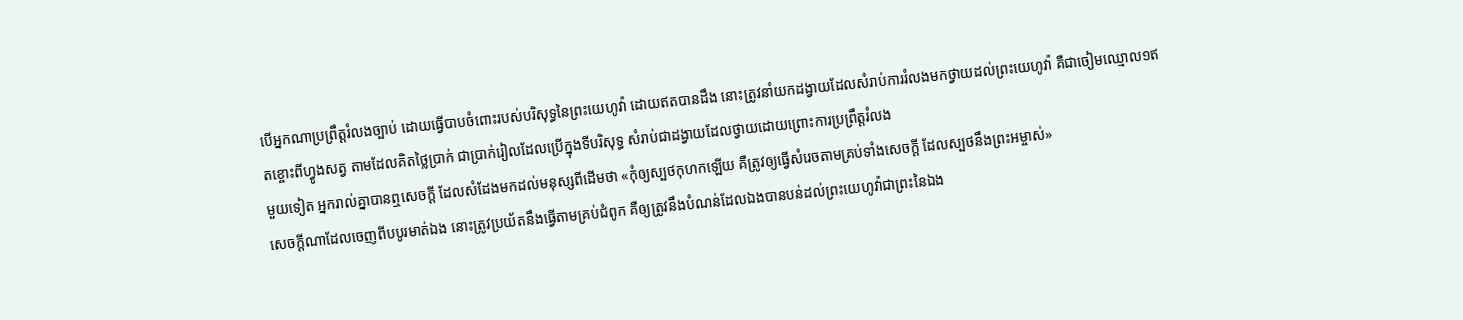បើអ្នកណាប្រព្រឹត្តរំលងច្បាប់ ដោយធ្វើបាបចំពោះរបស់បរិសុទ្ធនៃព្រះយេហូវ៉ា ដោយឥតបានដឹង នោះត្រូវនាំយកដង្វាយដែលសំរាប់ការរំលងមកថ្វាយដល់ព្រះយេហូវ៉ា គឺជាចៀមឈ្មោល១ឥតខ្ចោះពីហ្វូងសត្វ តាមដែលគិតថ្លៃប្រាក់ ជាប្រាក់រៀលដែលប្រើក្នុងទីបរិសុទ្ធ សំរាប់ជាដង្វាយដែលថ្វាយដោយព្រោះការប្រព្រឹត្តរំលង
មួយទៀត អ្នករាល់គ្នាបានឮសេចក្ដី ដែលសំដែងមកដល់មនុស្សពីដើមថា «កុំឲ្យស្បថកុហកឡើយ គឺត្រូវឲ្យធ្វើសំរេចតាមគ្រប់ទាំងសេចក្ដី ដែលស្បថនឹងព្រះអម្ចាស់»
សេចក្ដីណាដែលចេញពីបបូរមាត់ឯង នោះត្រូវប្រយ័តនឹងធ្វើតាមគ្រប់ជំពូក គឺឲ្យត្រូវនឹងបំណន់ដែលឯងបានបន់ដល់ព្រះយេហូវ៉ាជាព្រះនៃឯង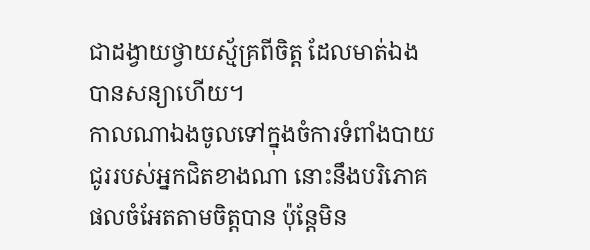ជាដង្វាយថ្វាយស្ម័គ្រពីចិត្ត ដែលមាត់ឯងបានសន្យាហើយ។
កាលណាឯងចូលទៅក្នុងចំការទំពាំងបាយជូររបស់អ្នកជិតខាងណា នោះនឹងបរិភោគផលចំអែតតាមចិត្តបាន ប៉ុន្តែមិន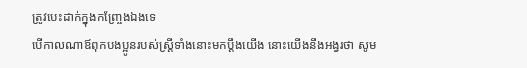ត្រូវបេះដាក់ក្នុងកញ្ច្រែងឯងទេ
បើកាលណាឪពុកបងប្អូនរបស់ស្ត្រីទាំងនោះមកប្តឹងយើង នោះយើងនឹងអង្វរថា សូម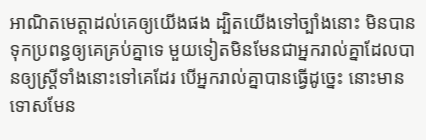អាណិតមេត្តាដល់គេឲ្យយើងផង ដ្បិតយើងទៅច្បាំងនោះ មិនបានទុកប្រពន្ធឲ្យគេគ្រប់គ្នាទេ មួយទៀតមិនមែនជាអ្នករាល់គ្នាដែលបានឲ្យស្ត្រីទាំងនោះទៅគេដែរ បើអ្នករាល់គ្នាបានធ្វើដូច្នេះ នោះមានទោសមែន